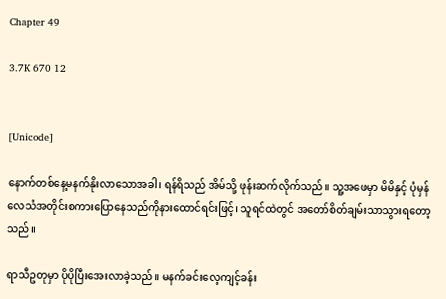Chapter 49

3.7K 670 12


[Unicode]

နောက်တစ်နေ့မနက်နိုးလာသောအခါ၊ ရန်ရိသည် အိမ်သို့ ဖုန်းဆက်လိုက်သည်။ သူ့အဖေမှာ မိမိနှင့် ပုံမှန်လေသံအတိုင်းစကားပြောနေသည်ကိုနားထောင်ရင်းဖြင့်၊ သူရင်ထဲတွင် အတော်စိတ်ချမ်းသာသွားရတော့သည်။

ရာသီဥတုမှာ ပိုပိုပြီးအေးလာခဲ့သည်။ မနက်ခင်းလေ့ကျင့်ခန်း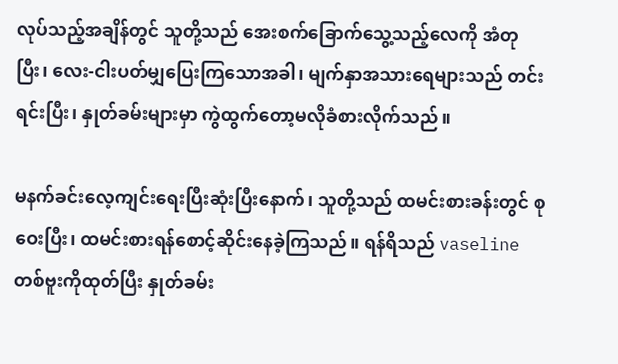လုပ်သည့်အချိန်တွင် သူတို့သည် အေးစက်ခြောက်သွေ့သည့်လေကို အံတုပြီး၊ လေး-ငါးပတ်မျှပြေးကြသောအခါ၊ မျက်နှာအသားရေများသည် တင်းရင်းပြီး၊ နှုတ်ခမ်းများမှာ ကွဲထွက်တော့မလိုခံစားလိုက်သည်။

မနက်ခင်းလေ့ကျင်းရေးပြီးဆုံးပြီးနောက်၊ သူတို့သည် ထမင်းစားခန်းတွင် စုဝေးပြီး၊ ထမင်းစားရန်စောင့်ဆိုင်းနေခဲ့ကြသည်။ ရန်ရိသည် vaseline တစ်ဗူးကိုထုတ်ပြီး နှုတ်ခမ်း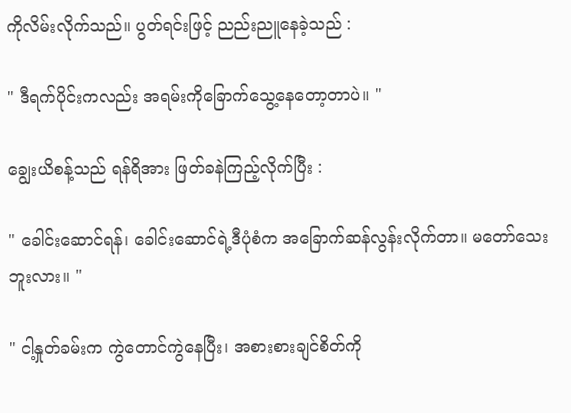ကိုလိမ်းလိုက်သည်။ ပွတ်ရင်းဖြင့် ညည်းညူနေခဲ့သည် :

" ဒီရက်ပိုင်းကလည်း အရမ်းကိုခြောက်သွေ့နေတော့တာပဲ။ "

ချွေးယိစန့်သည် ရန်ရိအား ဖြတ်ခနဲကြည့်လိုက်ပြီး :

" ခေါင်းဆောင်ရန်၊ ခေါင်းဆောင်ရဲ့ဒီပုံစံက အခြောက်ဆန်လွန်းလိုက်တာ။ မတော်သေးဘူးလား။ "

" ငါ့နှုတ်ခမ်းက ကွဲတောင်ကွဲနေပြီး၊ အစားစားချင်စိတ်ကို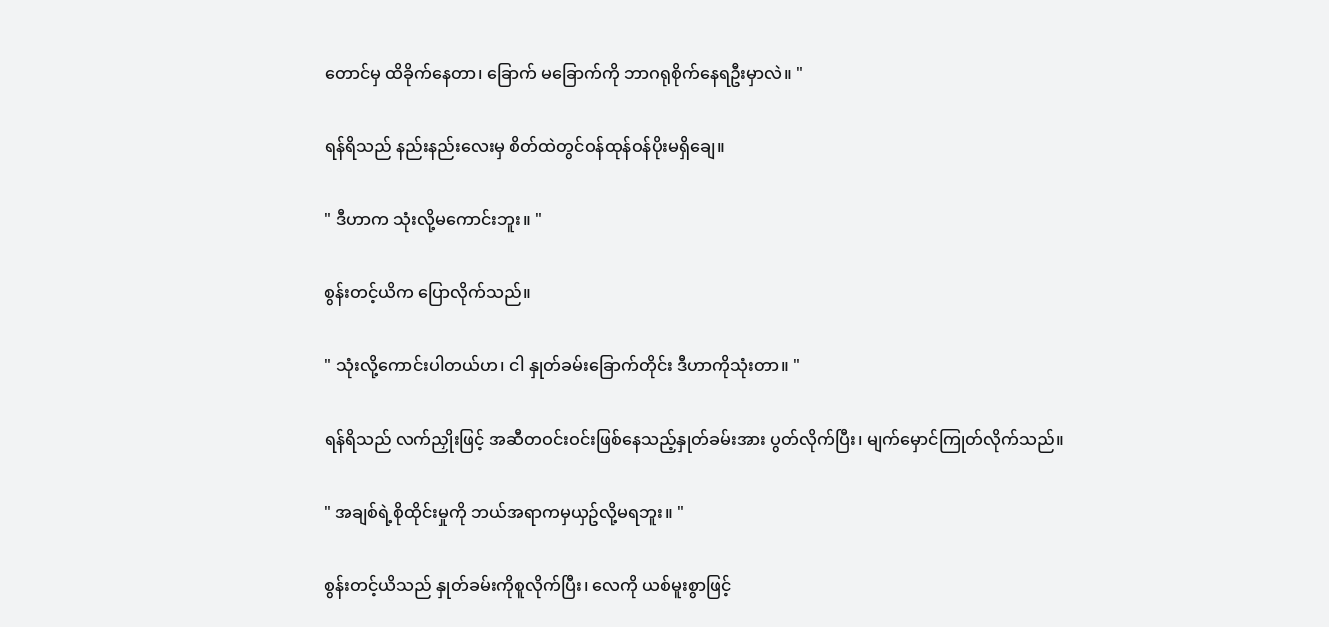တောင်မှ ထိခိုက်နေတာ၊ ခြောက် မခြောက်ကို ဘာဂရုစိုက်နေရဦးမှာလဲ။ "

ရန်ရိသည် နည်းနည်းလေးမှ စိတ်ထဲတွင်ဝန်ထုန်ဝန်ပိုးမရှိချေ။

" ဒီဟာက သုံးလို့မကောင်းဘူး။ "

စွန်းတင့်ယိက ပြောလိုက်သည်။

" သုံးလို့ကောင်းပါတယ်ဟ၊ ငါ နှုတ်ခမ်းခြောက်တိုင်း ဒီဟာကိုသုံးတာ။ "

ရန်ရိသည် လက်ညှိုးဖြင့် အဆီတဝင်းဝင်းဖြစ်နေသည့်နှုတ်ခမ်းအား ပွတ်လိုက်ပြီး၊ မျက်မှောင်ကြုတ်လိုက်သည်။

" အချစ်ရဲ့စိုထိုင်းမှုကို ဘယ်အရာကမှယှဥ်လို့မရဘူး။ "

စွန်းတင့်ယိသည် နှုတ်ခမ်းကိုစူလိုက်ပြီး၊ လေကို ယစ်မူးစွာဖြင့်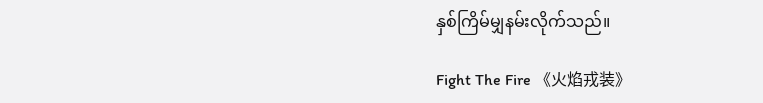နှစ်ကြိမ်မျှနမ်းလိုက်သည်။

Fight The Fire 《火焰戎装》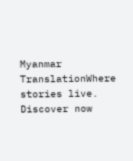Myanmar TranslationWhere stories live. Discover now